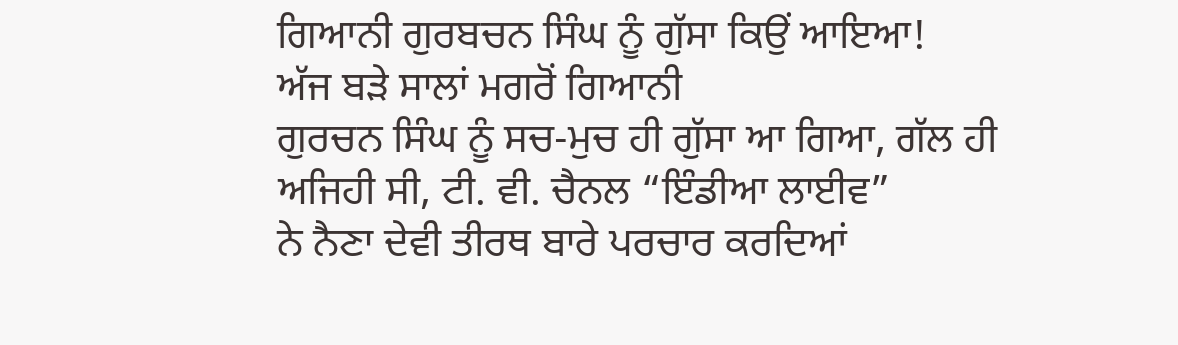ਗਿਆਨੀ ਗੁਰਬਚਨ ਸਿੰਘ ਨੂੰ ਗੁੱਸਾ ਕਿਉਂ ਆਇਆ!
ਅੱਜ ਬੜੇ ਸਾਲਾਂ ਮਗਰੋਂ ਗਿਆਨੀ
ਗੁਰਚਨ ਸਿੰਘ ਨੂੰ ਸਚ-ਮੁਚ ਹੀ ਗੁੱਸਾ ਆ ਗਿਆ, ਗੱਲ ਹੀ ਅਜਿਹੀ ਸੀ, ਟੀ. ਵੀ. ਚੈਨਲ “ਇੰਡੀਆ ਲਾਈਵ”
ਨੇ ਨੈਣਾ ਦੇਵੀ ਤੀਰਥ ਬਾਰੇ ਪਰਚਾਰ ਕਰਦਿਆਂ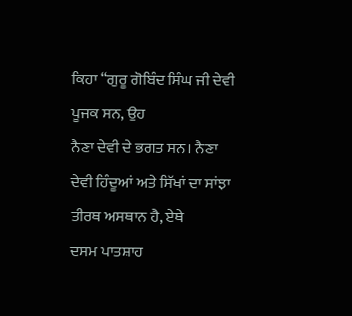ਕਿਹਾ “ਗੁਰੂ ਗੋਬਿੰਦ ਸਿੰਘ ਜੀ ਦੇਵੀ ਪੂਜਕ ਸਨ, ਉਹ
ਨੈਣਾ ਦੇਵੀ ਦੇ ਭਗਤ ਸਨ। ਨੈਣਾ ਦੇਵੀ ਹਿੰਦੂਆਂ ਅਤੇ ਸਿੱਖਾਂ ਦਾ ਸਾਂਝਾ ਤੀਰਥ ਅਸਥਾਨ ਹੈ, ਏਥੇ
ਦਸਮ ਪਾਤਸ਼ਾਹ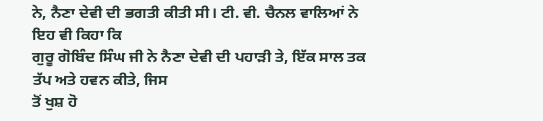ਨੇ, ਨੈਣਾ ਦੇਵੀ ਦੀ ਭਗਤੀ ਕੀਤੀ ਸੀ। ਟੀ. ਵੀ. ਚੈਨਲ ਵਾਲਿਆਂ ਨੇ ਇਹ ਵੀ ਕਿਹਾ ਕਿ
ਗੁਰੂ ਗੋਬਿੰਦ ਸਿੰਘ ਜੀ ਨੇ ਨੈਣਾ ਦੇਵੀ ਦੀ ਪਹਾੜੀ ਤੇ, ਇੱਕ ਸਾਲ ਤਕ ਤੱਪ ਅਤੇ ਹਵਨ ਕੀਤੇ, ਜਿਸ
ਤੋਂ ਖੁਸ਼ ਹੋ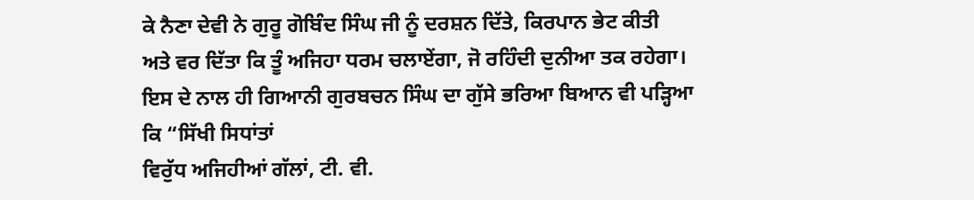ਕੇ ਨੈਣਾ ਦੇਵੀ ਨੇ ਗੁਰੂ ਗੋਬਿੰਦ ਸਿੰਘ ਜੀ ਨੂੰ ਦਰਸ਼ਨ ਦਿੱਤੇ, ਕਿਰਪਾਨ ਭੇਟ ਕੀਤੀ
ਅਤੇ ਵਰ ਦਿੱਤਾ ਕਿ ਤੂੰ ਅਜਿਹਾ ਧਰਮ ਚਲਾਏਂਗਾ, ਜੋ ਰਹਿੰਦੀ ਦੁਨੀਆ ਤਕ ਰਹੇਗਾ।
ਇਸ ਦੇ ਨਾਲ ਹੀ ਗਿਆਨੀ ਗੁਰਬਚਨ ਸਿੰਘ ਦਾ ਗੁੱਸੇ ਭਰਿਆ ਬਿਆਨ ਵੀ ਪੜ੍ਹਿਆ ਕਿ “ਸਿੱਖੀ ਸਿਧਾਂਤਾਂ
ਵਿਰੁੱਧ ਅਜਿਹੀਆਂ ਗੱਲਾਂ, ਟੀ. ਵੀ.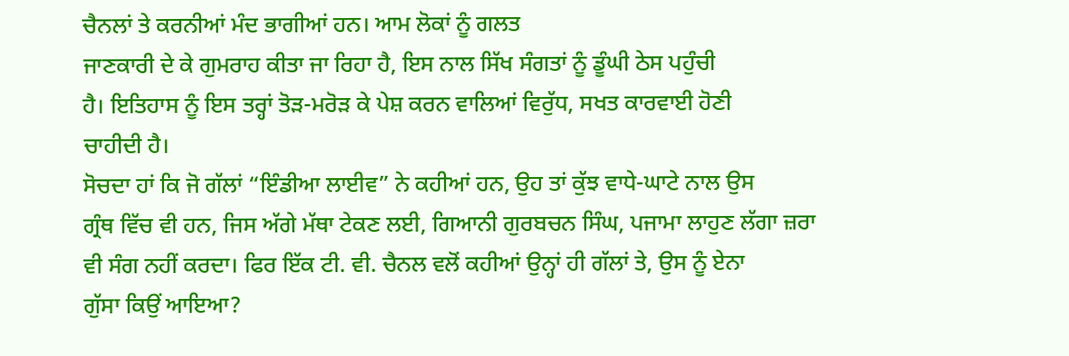ਚੈਨਲਾਂ ਤੇ ਕਰਨੀਆਂ ਮੰਦ ਭਾਗੀਆਂ ਹਨ। ਆਮ ਲੋਕਾਂ ਨੂੰ ਗਲਤ
ਜਾਣਕਾਰੀ ਦੇ ਕੇ ਗੁਮਰਾਹ ਕੀਤਾ ਜਾ ਰਿਹਾ ਹੈ, ਇਸ ਨਾਲ ਸਿੱਖ ਸੰਗਤਾਂ ਨੂੰ ਡੂੰਘੀ ਠੇਸ ਪਹੁੰਚੀ
ਹੈ। ਇਤਿਹਾਸ ਨੂੰ ਇਸ ਤਰ੍ਹਾਂ ਤੋੜ-ਮਰੋੜ ਕੇ ਪੇਸ਼ ਕਰਨ ਵਾਲਿਆਂ ਵਿਰੁੱਧ, ਸਖਤ ਕਾਰਵਾਈ ਹੋਣੀ
ਚਾਹੀਦੀ ਹੈ।
ਸੋਚਦਾ ਹਾਂ ਕਿ ਜੋ ਗੱਲਾਂ “ਇੰਡੀਆ ਲਾਈਵ” ਨੇ ਕਹੀਆਂ ਹਨ, ਉਹ ਤਾਂ ਕੁੱਝ ਵਾਧੇ-ਘਾਟੇ ਨਾਲ ਉਸ
ਗ੍ਰੰਥ ਵਿੱਚ ਵੀ ਹਨ, ਜਿਸ ਅੱਗੇ ਮੱਥਾ ਟੇਕਣ ਲਈ, ਗਿਆਨੀ ਗੁਰਬਚਨ ਸਿੰਘ, ਪਜਾਮਾ ਲਾਹੁਣ ਲੱਗਾ ਜ਼ਰਾ
ਵੀ ਸੰਗ ਨਹੀਂ ਕਰਦਾ। ਫਿਰ ਇੱਕ ਟੀ. ਵੀ. ਚੈਨਲ ਵਲੋਂ ਕਹੀਆਂ ਉਨ੍ਹਾਂ ਹੀ ਗੱਲਾਂ ਤੇ, ਉਸ ਨੂੰ ਏਨਾ
ਗੁੱਸਾ ਕਿਉਂ ਆਇਆ?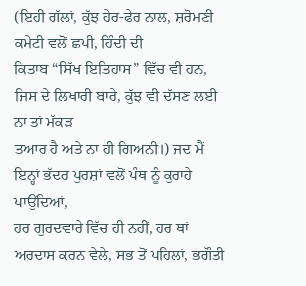(ਇਹੀ ਗੱਲਾਂ, ਕੁੱਝ ਹੇਰ-ਫੇਰ ਨਾਲ, ਸ਼ਰੋਮਣੀ ਕਮੇਟੀ ਵਲੋਂ ਛਪੀ, ਹਿੰਦੀ ਦੀ
ਕਿਤਾਬ “ਸਿੱਖ ਇਤਿਹਾਸ” ਵਿੱਚ ਵੀ ਹਨ, ਜਿਸ ਦੇ ਲਿਖਾਰੀ ਬਾਰੇ, ਕੁੱਝ ਵੀ ਦੱਸਣ ਲਈ ਨਾ ਤਾਂ ਮੱਕੜ
ਤਆਰ ਹੈ ਅਤੇ ਨਾ ਹੀ ਗਿਅਨੀ।) ਜਦ ਮੈਂ ਇਨ੍ਹਾਂ ਭੱਦਰ ਪੁਰਸ਼ਾਂ ਵਲੋਂ ਪੰਥ ਨੂੰ ਕੁਰਾਹੇ ਪਾਉਂਦਿਆਂ,
ਹਰ ਗੁਰਦਵਾਰੇ ਵਿੱਚ ਹੀ ਨਹੀਂ, ਹਰ ਥਾਂ ਅਰਦਾਸ ਕਰਨ ਵੇਲੇ, ਸਭ ਤੋਂ ਪਹਿਲਾਂ, ਭਗੌਤੀ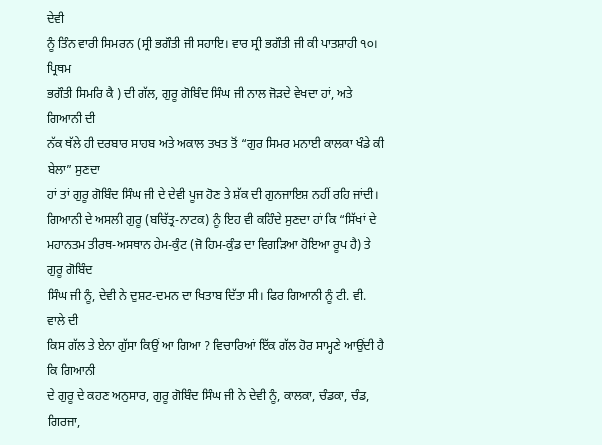ਦੇਵੀ
ਨੂੰ ਤਿੰਨ ਵਾਰੀ ਸਿਮਰਨ (ਸ੍ਰੀ ਭਗੌਤੀ ਜੀ ਸਹਾਇ। ਵਾਰ ਸ੍ਰੀ ਭਗੌਤੀ ਜੀ ਕੀ ਪਾਤਸ਼ਾਹੀ ੧੦। ਪ੍ਰਿਥਮ
ਭਗੌਤੀ ਸਿਮਰਿ ਕੈ ) ਦੀ ਗੱਲ, ਗੁਰੂ ਗੋਬਿੰਦ ਸਿੰਘ ਜੀ ਨਾਲ ਜੋੜਦੇ ਵੇਖਦਾ ਹਾਂ, ਅਤੇ ਗਿਆਨੀ ਦੀ
ਨੱਕ ਥੱਲੇ ਹੀ ਦਰਬਾਰ ਸਾਹਬ ਅਤੇ ਅਕਾਲ ਤਖਤ ਤੋਂ “ਗੁਰ ਸਿਮਰ ਮਨਾਈ ਕਾਲਕਾ ਖੰਡੇ ਕੀ ਬੇਲਾ” ਸੁਣਦਾ
ਹਾਂ ਤਾਂ ਗੁਰੂ ਗੋਬਿੰਦ ਸਿੰਘ ਜੀ ਦੇ ਦੇਵੀ ਪੂਜ ਹੋਣ ਤੇ ਸ਼ੱਕ ਦੀ ਗੁਨਜਾਇਸ਼ ਨਹੀਂ ਰਹਿ ਜਾਂਦੀ।
ਗਿਆਨੀ ਦੇ ਅਸਲੀ ਗੁਰੂ (ਬਚਿੱਤ੍ਰ-ਨਾਟਕ) ਨੂੰ ਇਹ ਵੀ ਕਹਿੰਦੇ ਸੁਣਦਾ ਹਾਂ ਕਿ “ਸਿੱਖਾਂ ਦੇ
ਮਹਾਨਤਮ ਤੀਰਥ-ਅਸਥਾਨ ਹੇਮ-ਕੁੰਟ (ਜੋ ਹਿਮ-ਕੁੰਡ ਦਾ ਵਿਗੜਿਆ ਹੋਇਆ ਰੂਪ ਹੈ) ਤੇ ਗੁਰੂ ਗੋਬਿੰਦ
ਸਿੰਘ ਜੀ ਨੂੰ, ਦੇਵੀ ਨੇ ਦੁਸ਼ਟ-ਦਮਨ ਦਾ ਖਿਤਾਬ ਦਿੱਤਾ ਸੀ। ਫਿਰ ਗਿਆਨੀ ਨੂੰ ਟੀ. ਵੀ. ਵਾਲੇ ਦੀ
ਕਿਸ ਗੱਲ ਤੇ ਏਨਾ ਗੁੱਸਾ ਕਿਉਂ ਆ ਗਿਆ ? ਵਿਚਾਰਿਆਂ ਇੱਕ ਗੱਲ ਹੋਰ ਸਾਮ੍ਹਣੇ ਆਉਂਦੀ ਹੈ ਕਿ ਗਿਆਨੀ
ਦੇ ਗੁਰੂ ਦੇ ਕਹਣ ਅਨੁਸਾਰ, ਗੁਰੂ ਗੋਬਿੰਦ ਸਿੰਘ ਜੀ ਨੇ ਦੇਵੀ ਨੂੰ, ਕਾਲਕਾ, ਚੰਡਕਾ, ਚੰਡ,
ਗਿਰਜਾ,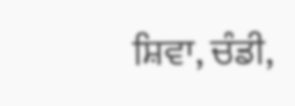ਸ਼ਿਵਾ, ਚੰਡੀ,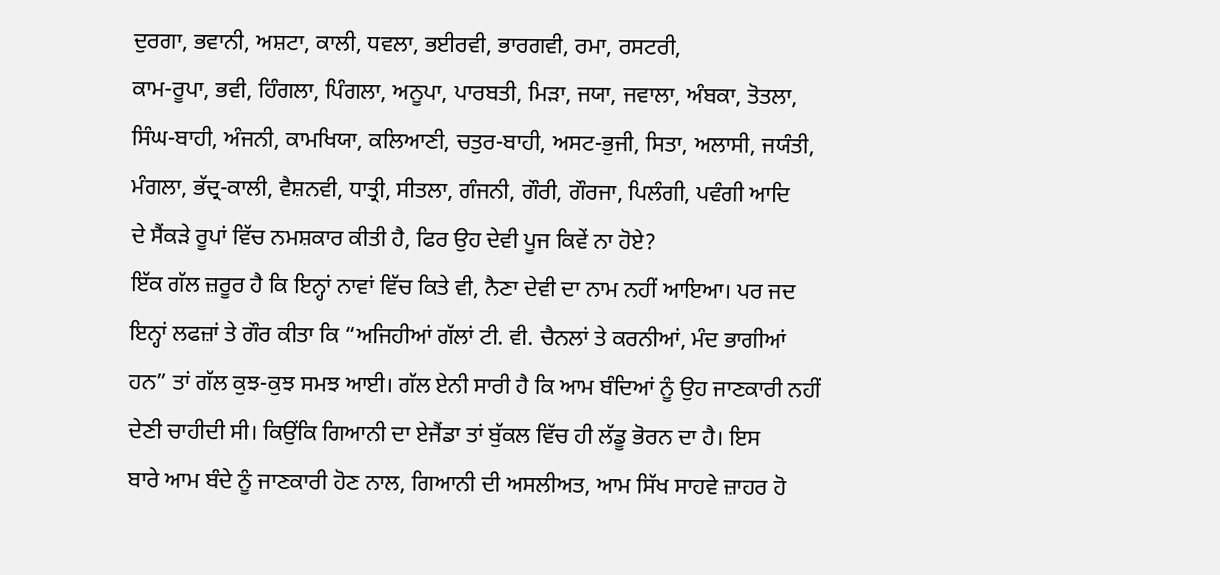ਦੁਰਗਾ, ਭਵਾਨੀ, ਅਸ਼ਟਾ, ਕਾਲੀ, ਧਵਲਾ, ਭਈਰਵੀ, ਭਾਰਗਵੀ, ਰਮਾ, ਰਸਟਰੀ,
ਕਾਮ-ਰੂਪਾ, ਭਵੀ, ਹਿੰਗਲਾ, ਪਿੰਗਲਾ, ਅਨੂਪਾ, ਪਾਰਬਤੀ, ਮਿੜਾ, ਜਯਾ, ਜਵਾਲਾ, ਅੰਬਕਾ, ਤੋਤਲਾ,
ਸਿੰਘ-ਬਾਹੀ, ਅੰਜਨੀ, ਕਾਮਖਿਯਾ, ਕਲਿਆਣੀ, ਚਤੁਰ-ਬਾਹੀ, ਅਸਟ-ਭੁਜੀ, ਸਿਤਾ, ਅਲਾਸੀ, ਜਯੰਤੀ,
ਮੰਗਲਾ, ਭੱਦ੍ਰ-ਕਾਲੀ, ਵੈਸ਼ਨਵੀ, ਧਾਤ੍ਰੀ, ਸੀਤਲਾ, ਗੰਜਨੀ, ਗੌਰੀ, ਗੌਰਜਾ, ਪਿਲੰਗੀ, ਪਵੰਗੀ ਆਦਿ
ਦੇ ਸੈਂਕੜੇ ਰੂਪਾਂ ਵਿੱਚ ਨਮਸ਼ਕਾਰ ਕੀਤੀ ਹੈ, ਫਿਰ ਉਹ ਦੇਵੀ ਪੂਜ ਕਿਵੇਂ ਨਾ ਹੋਏ?
ਇੱਕ ਗੱਲ ਜ਼ਰੂਰ ਹੈ ਕਿ ਇਨ੍ਹਾਂ ਨਾਵਾਂ ਵਿੱਚ ਕਿਤੇ ਵੀ, ਨੈਣਾ ਦੇਵੀ ਦਾ ਨਾਮ ਨਹੀਂ ਆਇਆ। ਪਰ ਜਦ
ਇਨ੍ਹਾਂ ਲਫਜ਼ਾਂ ਤੇ ਗੌਰ ਕੀਤਾ ਕਿ “ਅਜਿਹੀਆਂ ਗੱਲਾਂ ਟੀ. ਵੀ. ਚੈਨਲਾਂ ਤੇ ਕਰਨੀਆਂ, ਮੰਦ ਭਾਗੀਆਂ
ਹਨ” ਤਾਂ ਗੱਲ ਕੁਝ-ਕੁਝ ਸਮਝ ਆਈ। ਗੱਲ ਏਨੀ ਸਾਰੀ ਹੈ ਕਿ ਆਮ ਬੰਦਿਆਂ ਨੂੰ ਉਹ ਜਾਣਕਾਰੀ ਨਹੀਂ
ਦੇਣੀ ਚਾਹੀਦੀ ਸੀ। ਕਿਉਂਕਿ ਗਿਆਨੀ ਦਾ ਏਜੈਂਡਾ ਤਾਂ ਬੁੱਕਲ ਵਿੱਚ ਹੀ ਲੱਡੂ ਭੋਰਨ ਦਾ ਹੈ। ਇਸ
ਬਾਰੇ ਆਮ ਬੰਦੇ ਨੂੰ ਜਾਣਕਾਰੀ ਹੋਣ ਨਾਲ, ਗਿਆਨੀ ਦੀ ਅਸਲੀਅਤ, ਆਮ ਸਿੱਖ ਸਾਹਵੇ ਜ਼ਾਹਰ ਹੋ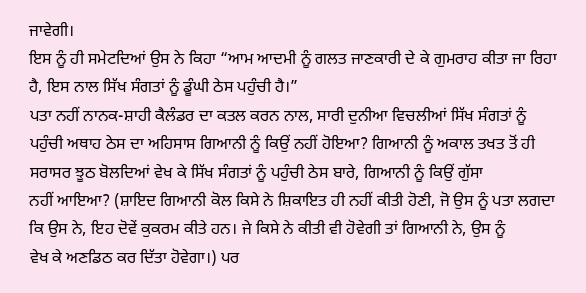ਜਾਵੇਗੀ।
ਇਸ ਨੂੰ ਹੀ ਸਮੇਟਦਿਆਂ ਉਸ ਨੇ ਕਿਹਾ “ਆਮ ਆਦਮੀ ਨੂੰ ਗਲਤ ਜਾਣਕਾਰੀ ਦੇ ਕੇ ਗੁਮਰਾਹ ਕੀਤਾ ਜਾ ਰਿਹਾ
ਹੈ, ਇਸ ਨਾਲ ਸਿੱਖ ਸੰਗਤਾਂ ਨੂੰ ਡੂੰਘੀ ਠੇਸ ਪਹੁੰਚੀ ਹੈ।”
ਪਤਾ ਨਹੀਂ ਨਾਨਕ-ਸ਼ਾਹੀ ਕੈਲੰਡਰ ਦਾ ਕਤਲ ਕਰਨ ਨਾਲ, ਸਾਰੀ ਦੁਨੀਆ ਵਿਚਲੀਆਂ ਸਿੱਖ ਸੰਗਤਾਂ ਨੂੰ
ਪਹੁੰਚੀ ਅਥਾਹ ਠੇਸ ਦਾ ਅਹਿਸਾਸ ਗਿਆਨੀ ਨੂੰ ਕਿਉਂ ਨਹੀਂ ਹੋਇਆ? ਗਿਆਨੀ ਨੂੰ ਅਕਾਲ ਤਖਤ ਤੋਂ ਹੀ
ਸਰਾਸਰ ਝੂਠ ਬੋਲਦਿਆਂ ਵੇਖ ਕੇ ਸਿੱਖ ਸੰਗਤਾਂ ਨੂੰ ਪਹੁੰਚੀ ਠੇਸ ਬਾਰੇ, ਗਿਆਨੀ ਨੂੰ ਕਿਉਂ ਗੁੱਸਾ
ਨਹੀਂ ਆਇਆ? (ਸ਼ਾਇਦ ਗਿਆਨੀ ਕੋਲ ਕਿਸੇ ਨੇ ਸ਼ਿਕਾਇਤ ਹੀ ਨਹੀਂ ਕੀਤੀ ਹੋਣੀ, ਜੋ ਉਸ ਨੂੰ ਪਤਾ ਲਗਦਾ
ਕਿ ਉਸ ਨੇ, ਇਹ ਦੋਵੇਂ ਕੁਕਰਮ ਕੀਤੇ ਹਨ। ਜੇ ਕਿਸੇ ਨੇ ਕੀਤੀ ਵੀ ਹੋਵੇਗੀ ਤਾਂ ਗਿਆਨੀ ਨੇ, ਉਸ ਨੂੰ
ਵੇਖ ਕੇ ਅਣਡਿਠ ਕਰ ਦਿੱਤਾ ਹੋਵੇਗਾ।) ਪਰ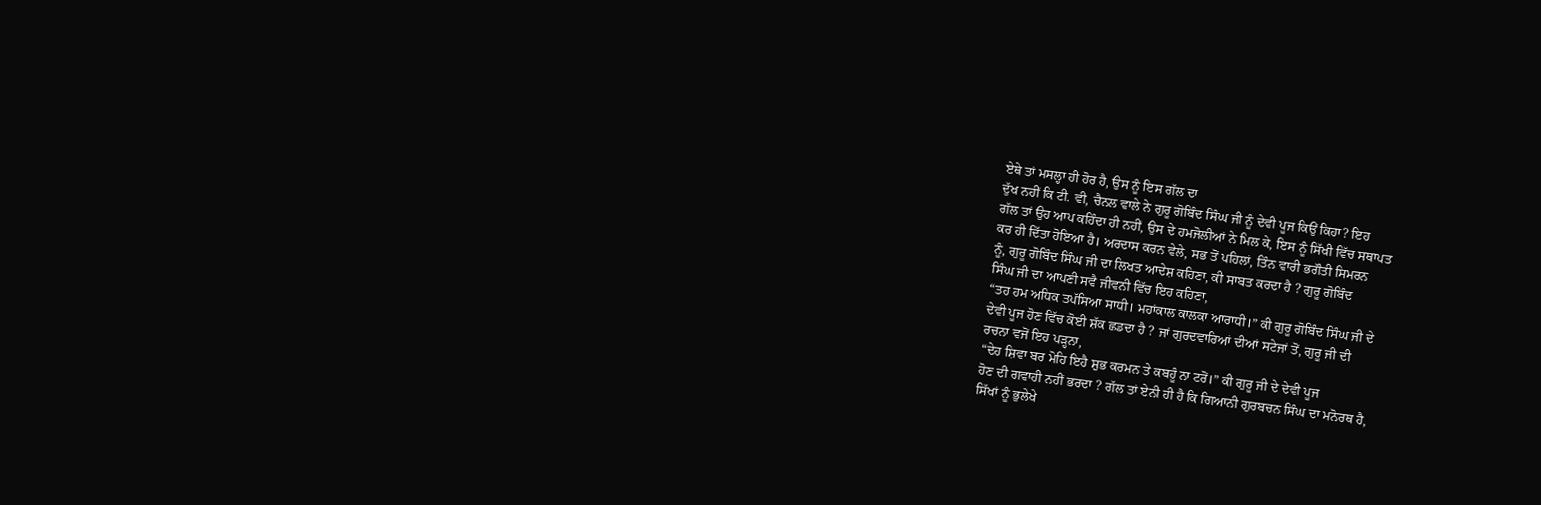ਏਥੇ ਤਾਂ ਮਸਲ੍ਹਾ ਹੀ ਹੋਰ ਹੈ, ਉਸ ਨੂੰ ਇਸ ਗੱਲ ਦਾ
ਦੁੱਖ ਨਹੀਂ ਕਿ ਟੀ. ਵੀ, ਚੈਨਲ ਵਾਲੇ ਨੇ ਗੁਰੂ ਗੋਬਿੰਦ ਸਿੰਘ ਜੀ ਨੂੰ ਦੇਵੀ ਪੂਜ ਕਿਉਂ ਕਿਹਾ? ਇਹ
ਗੱਲ ਤਾਂ ਉਹ ਆਪ ਕਹਿੰਦਾ ਹੀ ਨਹੀਂ, ਉਸ ਦੇ ਹਮਜੋਲੀਆਂ ਨੇ ਮਿਲ ਕੇ, ਇਸ ਨੂੰ ਸਿੱਖੀ ਵਿੱਚ ਸਥਾਪਤ
ਕਰ ਹੀ ਦਿੱਤਾ ਹੋਇਆ ਹੈ। ਅਰਦਾਸ ਕਰਨ ਵੇਲੇ, ਸਭ ਤੋਂ ਪਹਿਲਾਂ, ਤਿੰਨ ਵਾਰੀ ਭਗੌਤੀ ਸਿਮਰਨ
ਨੂੰ, ਗੁਰੂ ਗੋਬਿੰਦ ਸਿੰਘ ਜੀ ਦਾ ਲਿਖਤ ਆਦੇਸ਼ ਕਹਿਣਾ, ਕੀ ਸਾਬਤ ਕਰਦਾ ਹੈ ? ਗੁਰੂ ਗੋਬਿੰਦ
ਸਿੰਘ ਜੀ ਦਾ ਆਪਣੀ ਸਵੈ ਜੀਵਨੀ ਵਿੱਚ ਇਹ ਕਹਿਣਾ,
“ਤਹ ਹਮ ਅਧਿਕ ਤਪੱਸਿਆ ਸਾਧੀ। ਮਹਾਂਕਾਲ ਕਾਲਕਾ ਆਰਾਧੀ।” ਕੀ ਗੁਰੂ ਗੋਬਿੰਦ ਸਿੰਘ ਜੀ ਦੇ
ਦੇਵੀ ਪੂਜ ਹੋਣ ਵਿੱਚ ਕੋਈ ਸ਼ੱਕ ਛਡਦਾ ਹੈ ? ਜਾਂ ਗੁਰਦਵਾਰਿਆਂ ਦੀਆਂ ਸਟੇਜਾਂ ਤੋਂ, ਗੁਰੂ ਜੀ ਦੀ
ਰਚਨਾ ਵਜੋਂ ਇਹ ਪੜ੍ਹਨਾ,
“ਦੇਹ ਸ਼ਿਵਾ ਬਰ ਮੋਹਿ ਇਹੈ ਸ਼ੁਭ ਕਰਮਨ ਤੇ ਕਬਹੂੰ ਨਾ ਟਰੋਂ।” ਕੀ ਗੁਰੂ ਜੀ ਦੇ ਦੇਵੀ ਪੂਜ
ਹੋਣ ਦੀ ਗਵਾਹੀ ਨਹੀਂ ਭਰਦਾ ? ਗੱਲ ਤਾਂ ਏਨੀ ਹੀ ਹੈ ਕਿ ਗਿਆਨੀ ਗੁਰਬਚਨ ਸਿੰਘ ਦਾ ਮਨੋਰਥ ਹੈ,
ਸਿੱਖਾਂ ਨੂੰ ਭੁਲੇਖੇ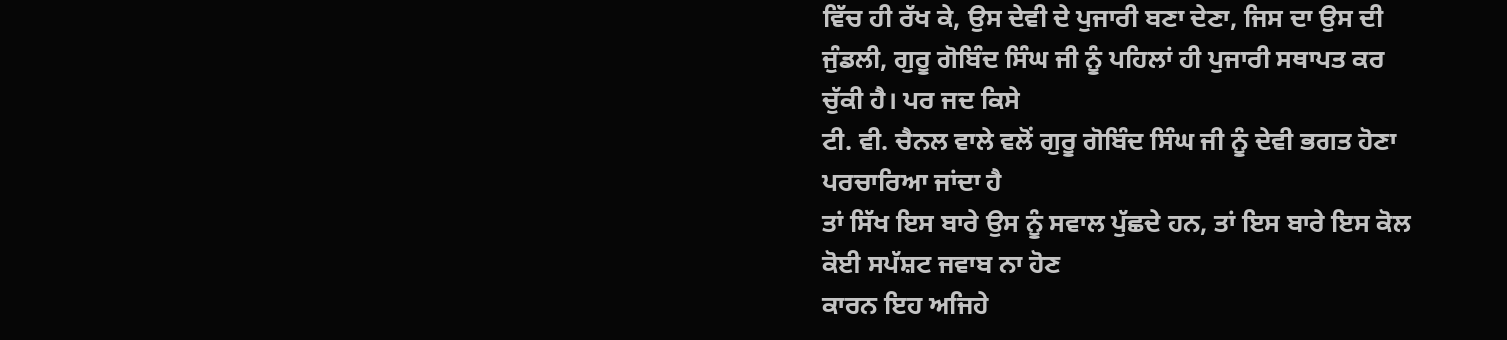ਵਿੱਚ ਹੀ ਰੱਖ ਕੇ, ਉਸ ਦੇਵੀ ਦੇ ਪੁਜਾਰੀ ਬਣਾ ਦੇਣਾ, ਜਿਸ ਦਾ ਉਸ ਦੀ
ਜੁੰਡਲੀ, ਗੁਰੂ ਗੋਬਿੰਦ ਸਿੰਘ ਜੀ ਨੂੰ ਪਹਿਲਾਂ ਹੀ ਪੁਜਾਰੀ ਸਥਾਪਤ ਕਰ ਚੁੱਕੀ ਹੈ। ਪਰ ਜਦ ਕਿਸੇ
ਟੀ. ਵੀ. ਚੈਨਲ ਵਾਲੇ ਵਲੋਂ ਗੁਰੂ ਗੋਬਿੰਦ ਸਿੰਘ ਜੀ ਨੂੰ ਦੇਵੀ ਭਗਤ ਹੋਣਾ ਪਰਚਾਰਿਆ ਜਾਂਦਾ ਹੈ
ਤਾਂ ਸਿੱਖ ਇਸ ਬਾਰੇ ਉਸ ਨੂੰ ਸਵਾਲ ਪੁੱਛਦੇ ਹਨ, ਤਾਂ ਇਸ ਬਾਰੇ ਇਸ ਕੋਲ ਕੋਈ ਸਪੱਸ਼ਟ ਜਵਾਬ ਨਾ ਹੋਣ
ਕਾਰਨ ਇਹ ਅਜਿਹੇ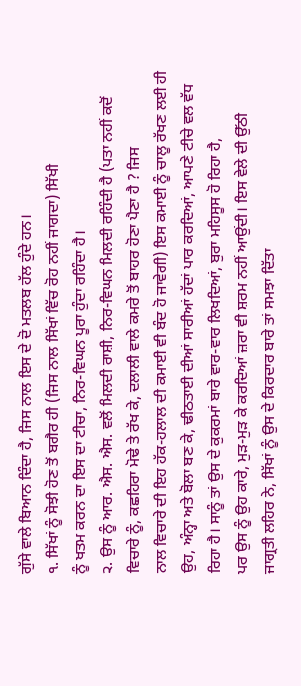ਗੁੱਸੇ ਵਾਲੇ ਬਿਆਨ ਦਿੰਦਾ ਹੈ, ਜਿਸ ਨਾਲ ਇਸ ਦੇ ਦੋ ਮਤਲਬ ਹੱਲ ਹੁੰਦੇ ਹਨ।
੧. ਸਿੱਖਾਂ ਨੂੰ ਸੋਝੀ ਹੋਣ ਤੋਂ ਬਗੈਰ ਹੀ (ਜਿਸ ਨਾਲ ਸਿੱਖਾਂ ਵਿੱਚ ਰੋਹ ਨਹੀਂ ਜਾਗਦਾ) ਸਿੱਖੀ
ਨੂੰ ਖਤਮ ਕਰਨ ਦਾ ਇਸ ਦਾ ਟੀਚਾ, ਨਿਰ-ਵਿਘਨ ਪੂਰਾ ਹੁੰਦਾ ਰਹਿੰਦਾ ਹੈ।
੨. ਉਸ ਨੂੰ ਆਰ. ਐਸ. ਐਸ. ਵਲੋਂ ਮਿਲਦੀ ਰਾਸ਼ੀ, ਨਿਰ-ਵਿਘਨ ਮਿਲਦੀ ਰਹਿੰਦੀ ਹੈ (ਪਤਾ ਨਹੀਂ ਕਦੋਂ
ਵਿਚਾਰੇ ਨੂੰ, ਕਛਹਿਰਾ ਮੋਢੇ ਤੇ ਰੱਖ ਕੇ, ਦਲਾਲੀ ਵਾਲੇ ਕਮਰੇ ਤੋਂ ਬਾਹਰ ਹੋਣਾ ਪੈਣਾ ਹੈ ? ਜਿਸ
ਨਾਲ ਵਿਚਾਰੇ ਦੀ ਇਹ ਹੱਕ-ਹਲਾਲ ਦੀ ਕਮਾਈ ਵੀ ਬੰਦ ਹੋ ਜਾਵੇਗੀ) ਇਸ ਕਮਾਈ ਨੂੰ ਚਾਲੂ ਰੱਖਣ ਲਈ ਹੀ
ਉਹ, ਅੰਨ੍ਹਾ ਅਤੇ ਬੋਲਾ ਬਣ ਕੇ, ਢੀਠਤਾਈ ਦੀਆਂ ਸਾਰੀਆਂ ਹੱਦਾਂ ਪਾਰ ਕਰਦਿਆਂ, ਆਪਣੇ ਟੀਚੇ ਵਲ ਵੱਧ
ਰਿਹਾ ਹੈ। ਸਾਨੂੰ ਤਾਂ ਉਸ ਦੇ ਕੁਕਰਮਾਂ ਬਾਰੇ ਵਾਰ-ਵਾਰ ਲਿਖਦਿਆਂ, ਬੁਰਾ ਮਹਿਸੂਸ ਹੋ ਰਿਹਾ ਹੈ,
ਪਰ ਉਸ ਨੂੰ ਉਹ ਕਾਰੇ, ਮੁੜ-ਮੁੜ ਕੇ ਕਰਦਿਆਂ ਜ਼ਰਾ ਵੀ ਸ਼ਰਮ ਨਹੀਂ ਆਉਂਦੀ। ਇਸ ਵੇਲੇ ਦੀ ਉੱਠੀ
ਜਾਗ੍ਰਤੀ ਲਹਿਰ ਨੇ, ਸਿੱਖਾਂ ਨੂੰ ਉਸ ਦੇ ਕਿਰਦਾਰ ਬਾਰੇ ਤਾਂ ਸਮਝਾ ਦਿੱਤਾ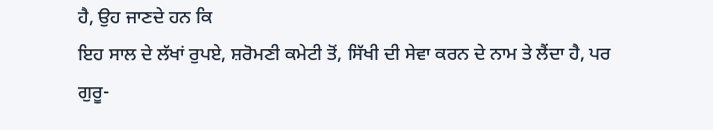ਹੈ, ਉਹ ਜਾਣਦੇ ਹਨ ਕਿ
ਇਹ ਸਾਲ ਦੇ ਲੱਖਾਂ ਰੁਪਏ, ਸ਼ਰੋਮਣੀ ਕਮੇਟੀ ਤੋਂ, ਸਿੱਖੀ ਦੀ ਸੇਵਾ ਕਰਨ ਦੇ ਨਾਮ ਤੇ ਲੈਂਦਾ ਹੈ, ਪਰ
ਗੁਰੂ-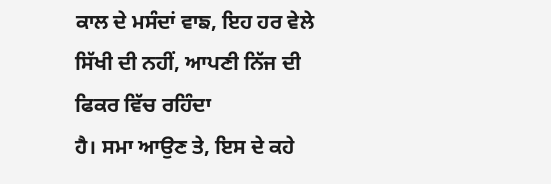ਕਾਲ ਦੇ ਮਸੰਦਾਂ ਵਾਙ, ਇਹ ਹਰ ਵੇਲੇ ਸਿੱਖੀ ਦੀ ਨਹੀਂ, ਆਪਣੀ ਨਿੱਜ ਦੀ ਫਿਕਰ ਵਿੱਚ ਰਹਿੰਦਾ
ਹੈ। ਸਮਾ ਆਉਣ ਤੇ, ਇਸ ਦੇ ਕਹੇ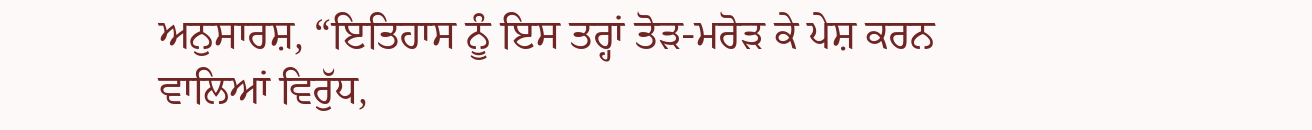ਅਨੁਸਾਰਸ਼, “ਇਤਿਹਾਸ ਨੂੰ ਇਸ ਤਰ੍ਹਾਂ ਤੋੜ-ਮਰੋੜ ਕੇ ਪੇਸ਼ ਕਰਨ
ਵਾਲਿਆਂ ਵਿਰੁੱਧ,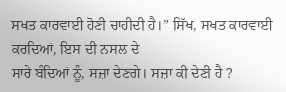ਸਖਤ ਕਾਰਵਾਈ ਹੋਣੀ ਚਾਹੀਦੀ ਹੈ।” ਸਿੱਖ, ਸਖਤ ਕਾਰਵਾਈ ਕਰਦਿਆਂ, ਇਸ ਦੀ ਨਸਲ ਦੇ
ਸਾਰੇ ਬੰਦਿਆਂ ਨੂੰ, ਸਜ਼ਾ ਦੇਣਗੇ। ਸਜ਼ਾ ਕੀ ਦੇਣੀ ਹੈ ?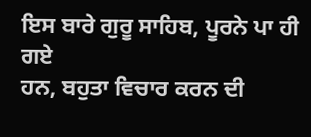ਇਸ ਬਾਰੇ ਗੁਰੂ ਸਾਹਿਬ, ਪੂਰਨੇ ਪਾ ਹੀ ਗਏ
ਹਨ, ਬਹੁਤਾ ਵਿਚਾਰ ਕਰਨ ਦੀ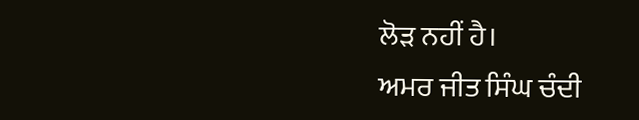ਲੋੜ ਨਹੀਂ ਹੈ।
ਅਮਰ ਜੀਤ ਸਿੰਘ ਚੰਦੀ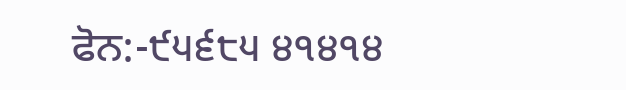ਫੋਨ:-੯੫੬੮੫ ੪੧੪੧੪